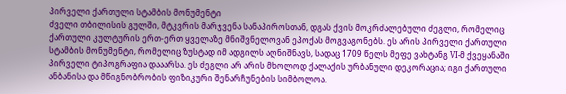პირველი ქართული სტამბის მონუმენტი
ძველი თბილისის გულში, მტკვრის მარჯვენა სანაპიროსთან, დგას ქვის მოკრძალებული ძეგლი, რომელიც ქართული კულტურის ერთ-ერთ ყველაზე მნიშვნელოვან ეპოქას მოგვაგონებს. ეს არის პირველი ქართული სტამბის მონუმენტი, რომელიც ზუსტად იმ ადგილს აღნიშნავს, სადაც 1709 წელს მეფე ვახტანგ VI-მ ქვეყანაში პირველი ტიპოგრაფია დააარსა. ეს ძეგლი არ არის მხოლოდ ქალაქის ურბანული დეკორაცია; იგი ქართული ანბანისა და მწიგნობრობის ფიზიკური შენარჩუნების სიმბოლოა.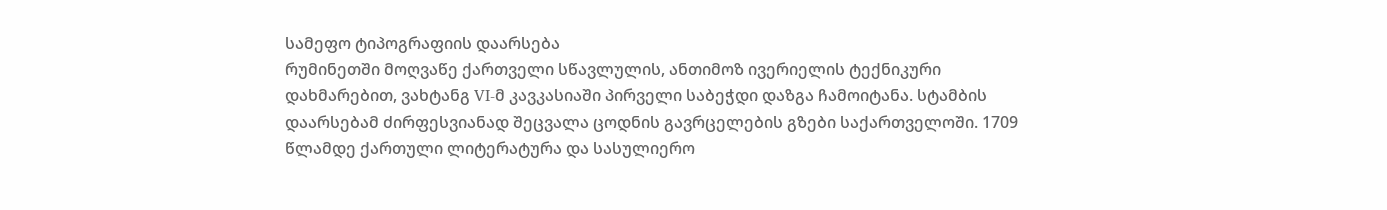სამეფო ტიპოგრაფიის დაარსება
რუმინეთში მოღვაწე ქართველი სწავლულის, ანთიმოზ ივერიელის ტექნიკური დახმარებით, ვახტანგ VI-მ კავკასიაში პირველი საბეჭდი დაზგა ჩამოიტანა. სტამბის დაარსებამ ძირფესვიანად შეცვალა ცოდნის გავრცელების გზები საქართველოში. 1709 წლამდე ქართული ლიტერატურა და სასულიერო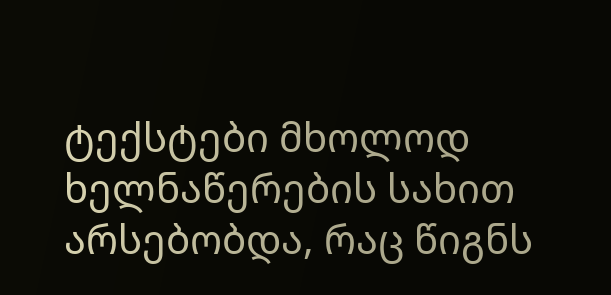ტექსტები მხოლოდ ხელნაწერების სახით არსებობდა, რაც წიგნს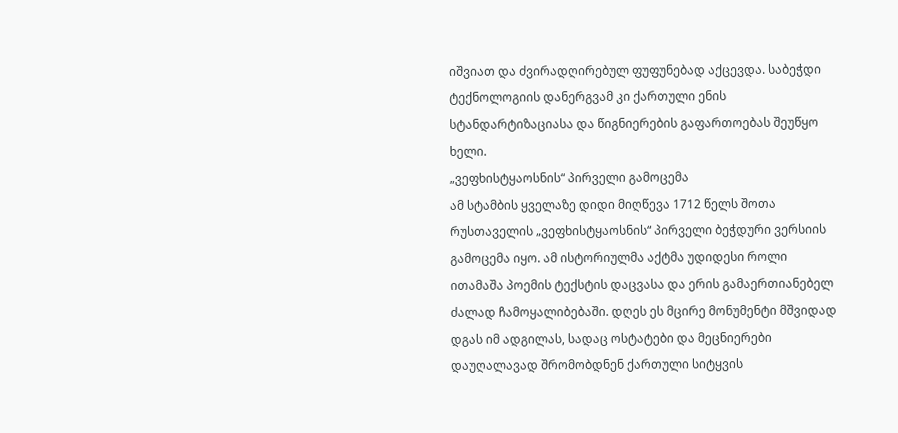იშვიათ და ძვირადღირებულ ფუფუნებად აქცევდა. საბეჭდი ტექნოლოგიის დანერგვამ კი ქართული ენის სტანდარტიზაციასა და წიგნიერების გაფართოებას შეუწყო ხელი.
„ვეფხისტყაოსნის“ პირველი გამოცემა
ამ სტამბის ყველაზე დიდი მიღწევა 1712 წელს შოთა რუსთაველის „ვეფხისტყაოსნის“ პირველი ბეჭდური ვერსიის გამოცემა იყო. ამ ისტორიულმა აქტმა უდიდესი როლი ითამაშა პოემის ტექსტის დაცვასა და ერის გამაერთიანებელ ძალად ჩამოყალიბებაში. დღეს ეს მცირე მონუმენტი მშვიდად დგას იმ ადგილას, სადაც ოსტატები და მეცნიერები დაუღალავად შრომობდნენ ქართული სიტყვის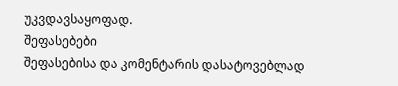უკვდავსაყოფად.
შეფასებები
შეფასებისა და კომენტარის დასატოვებლად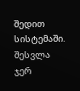შედით სისტემაში. შესვლა
ჯერ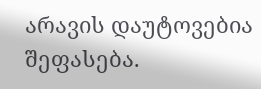არავის დაუტოვებია შეფასება.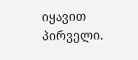იყავით პირველი.